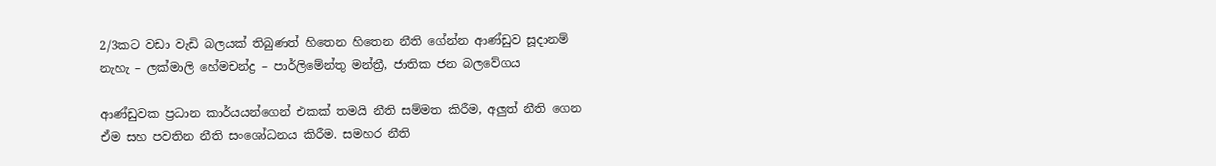2/3කට වඩා වැඩි බලයක් තිබුණත් හිතෙන හිතෙන නීති ගේන්න ආණ්ඩුව සූදානම් නැහැ – ලක්මාලි හේමචන්ද්‍ර – පාර්ලිමේන්තු මන්ත්‍රී, ජාතික ජන බලවේගය

ආණ්ඩුවක ප්‍රධාන කාර්යයන්ගෙන් එකක් තමයි නීති සම්මත කිරීම, අලුත් නීති ගෙන ඒම සහ පවතින නීති සංශෝධනය කිරීම. සමහර නීති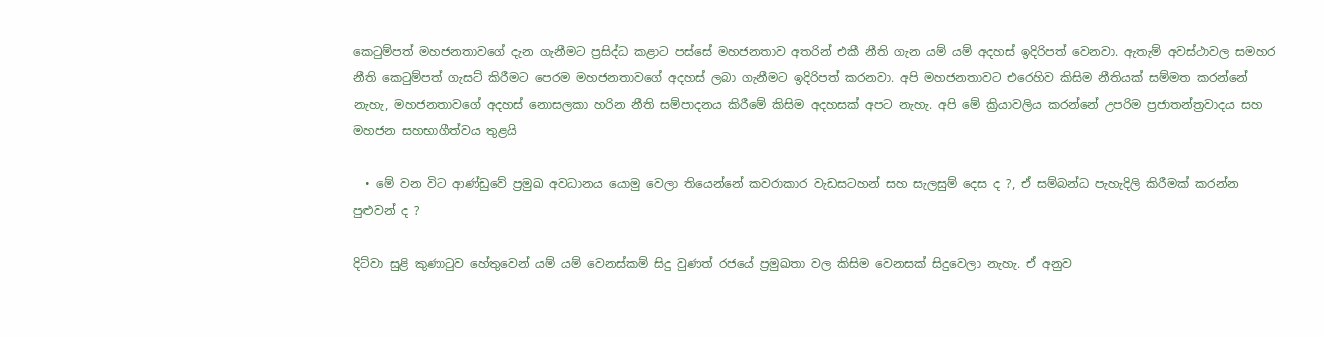කෙටුම්පත් මහජනතාවගේ දැන ගැනීමට ප්‍රසිද්ධ කළාට පස්සේ මහජනතාව අතරින් එකී නීති ගැන යම් යම් අදහස් ඉදිරිපත් වෙනවා. ඇතැම් අවස්ථාවල සමහර නීති කෙටුම්පත් ගැසට් කිරීමට පෙරම මහජනතාවගේ අදහස් ලබා ගැනීමට ඉදිරිපත් කරනවා. අපි මහජනතාවට එරෙහිව කිසිම නීතියක් සම්මත කරන්නේ නැහැ, මහජනතාවගේ අදහස් නොසලකා හරින නීති සම්පාදනය කිරීමේ කිසිම අදහසක් අපට නැහැ. අපි මේ ක්‍රියාවලිය කරන්නේ උපරිම ප්‍රජාතන්ත්‍රවාදය සහ මහජන සහභාගීත්වය තුළයි

  • මේ වන විට ආණ්ඩුවේ ප්‍රමුඛ අවධානය යොමු වෙලා තියෙන්නේ කවරාකාර වැඩසටහන් සහ සැලසුම් දෙස ද ?, ඒ සම්බන්ධ පැහැදිලි කිරීමක් කරන්න පුළුවන් ද ?

දිට්වා සුළි කුණාටුව හේතුවෙන් යම් යම් වෙනස්කම් සිදු වුණත් රජයේ ප්‍රමුඛතා වල කිසිම වෙනසක් සිදුවෙලා නැහැ. ඒ අනුව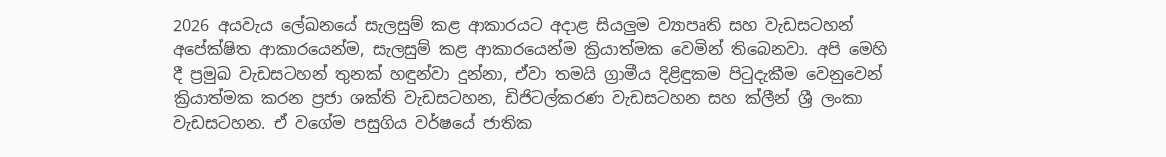2026 අයවැය ලේඛනයේ සැලසුම් කළ ආකාරයට අදාළ සියලුම ව්‍යාපෘති සහ වැඩසටහන් අපේක්ෂිත ආකාරයෙන්ම, සැලසුම් කළ ආකාරයෙන්ම ක්‍රියාත්මක වෙමින් තිබෙනවා. අපි මෙහි දී ප්‍රමුඛ වැඩසටහන් තුනක් හඳුන්වා දුන්නා, ඒවා තමයි ග්‍රාමීය දිළිඳුකම පිටුදැකීම වෙනුවෙන් ක්‍රියාත්මක කරන ප්‍රජා ශක්ති වැඩසටහන, ඩිජිටල්කරණ වැඩසටහන සහ ක්ලීන් ශ්‍රී ලංකා වැඩසටහන. ඒ වගේම පසුගිය වර්ෂයේ ජාතික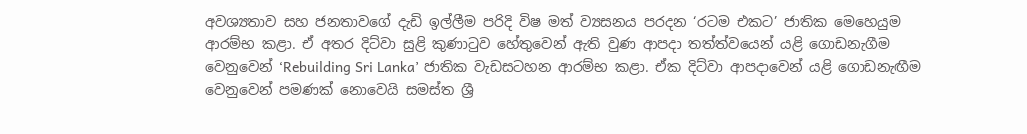අවශ්‍යතාව සහ ජනතාවගේ දැඩි ඉල්ලීම පරිදි විෂ මත් ව්‍යසනය පරදන ‘රටම එකට’ ජාතික මෙහෙයුම ආරම්භ කළා. ඒ අතර දිට්වා සුළි කුණාටුව හේතුවෙන් ඇති වුණ ආපදා තත්ත්වයෙන් යළි ගොඩනැගීම වෙනුවෙන් ‘Rebuilding Sri Lanka’ ජාතික වැඩසටහන ආරම්භ කළා. ඒක දිට්වා ආපදාවෙන් යළි ගොඩනැඟීම වෙනුවෙන් පමණක් නොවෙයි සමස්ත ශ්‍රී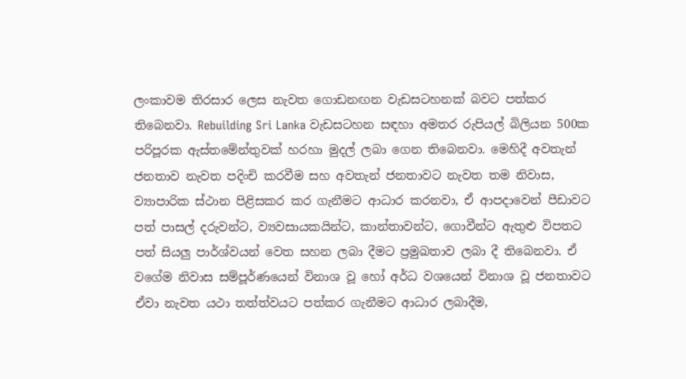ලංකාවම තිරසාර ලෙස නැවත ගොඩනඟන වැඩසටහනක් බවට පත්කර තිබෙනවා. Rebuilding Sri Lanka වැඩසටහන සඳහා අමතර රුපියල් බිලියන 500ක පරිපූරක ඇස්තමේන්තුවක් හරහා මුදල් ලබා ගෙන තිබෙනවා. මෙහිදී අවතැන් ජනතාව නැවත පදිංචි කරවීම සහ අවතැන් ජනතාවට නැවත තම නිවාස, ව්‍යාපාරික ස්ථාන පිළිසකර කර ගැනීමට ආධාර කරනවා, ඒ ආපදාවෙන් පීඩාවට පත් පාසල් දරුවන්ට, ව්‍යවසායකයින්ට, කාන්තාවන්ට, ගොවීන්ට ඇතුළු විපතට පත් සියලු පාර්ශ්වයන් වෙත සහන ලබා දීමට ප්‍රමුඛතාව ලබා දී තිබෙනවා. ඒ වගේම නිවාස සම්පූර්ණයෙන් විනාශ වූ හෝ අර්ධ වශයෙන් විනාශ වූ ජනතාවට ඒවා නැවත යථා තත්ත්වයට පත්කර ගැනීමට ආධාර ලබාදීම,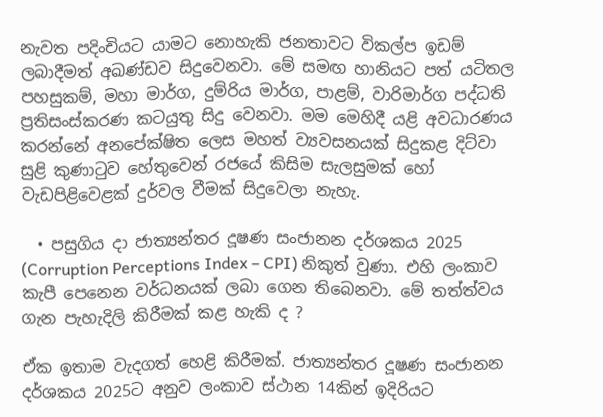නැවත පදිංචියට යාමට නොහැකි ජනතාවට විකල්ප ඉඩම් ලබාදීමත් අඛණ්ඩව සිදුවෙනවා. මේ සමඟ හානියට පත් යටිතල පහසුකම්, මහා මාර්ග, දුම්රිය මාර්ග, පාළම්, වාරිමාර්ග පද්ධති ප්‍රතිසංස්කරණ කටයුතු සිදු වෙනවා. මම මෙහිදී යළි අවධාරණය කරන්නේ අනපේක්ෂිත ලෙස මහත් ව්‍යවසනයක් සිදුකළ දිට්වා සුළි කුණාටුව හේතුවෙන් රජයේ කිසිම සැලසුමක් හෝ වැඩපිළිවෙළක් දුර්වල වීමක් සිදුවෙලා නැහැ.

  • පසුගිය දා ජාත්‍යන්තර දූෂණ සංජානන දර්ශකය 2025 (Corruption Perceptions Index – CPI) නිකුත් වුණා. එහි ලංකාව කැපී පෙනෙන වර්ධනයක් ලබා ගෙන තිබෙනවා. මේ තත්ත්වය ගැන පැහැදිලි කිරීමක් කළ හැකි ද ?

ඒක ඉතාම වැදගත් හෙළි කිරීමක්. ජාත්‍යන්තර දූෂණ සංජානන දර්ශකය 2025ට අනුව ලංකාව ස්ථාන 14කින් ඉදිරියට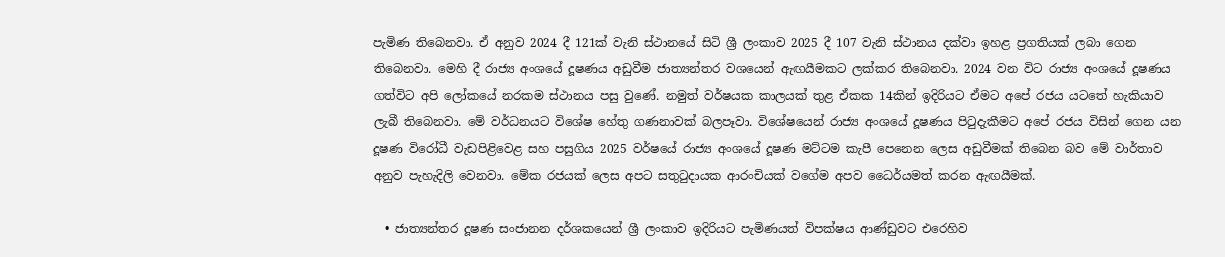පැමිණ තිබෙනවා. ඒ අනුව 2024 දී 121ක් වැනි ස්ථානයේ සිටි ශ්‍රී ලංකාව 2025 දී 107 වැනි ස්ථානය දක්වා ඉහළ ප්‍රගතියක් ලබා ගෙන තිබෙනවා. මෙහි දී රාජ්‍ය අංශයේ දූෂණය අඩුවීම ජාත්‍යන්තර වශයෙන් ඇඟයීමකට ලක්කර තිබෙනවා. 2024 වන විට රාජ්‍ය අංශයේ දූෂණය ගත්විට අපි ලෝකයේ නරකම ස්ථානය පසු වුණේ. නමුත් වර්ෂයක කාලයක් තුළ ඒකක 14කින් ඉදිරියට ඒමට අපේ රජය යටතේ හැකියාව ලැබී තිබෙනවා. මේ වර්ධනයට විශේෂ හේතු ගණනාවක් බලපෑවා. විශේෂයෙන් රාජ්‍ය අංශයේ දූෂණය පිටුදැකීමට අපේ රජය විසින් ගෙන යන දූෂණ විරෝධී වැඩපිළිවෙළ සහ පසුගිය 2025 වර්ෂයේ රාජ්‍ය අංශයේ දූෂණ මට්ටම කැපී පෙනෙන ලෙස අඩුවීමක් තිබෙන බව මේ වාර්තාව අනුව පැහැදිලි වෙනවා. මේක රජයක් ලෙස අපට සතුටුදායක ආරංචියක් වගේම අපව ධෛර්යමත් කරන ඇඟයීමක්.

  • ජාත්‍යන්තර දූෂණ සංජානන දර්ශකයෙන් ශ්‍රී ලංකාව ඉදිරියට පැමිණයත් විපක්ෂය ආණ්ඩුවට එරෙහිව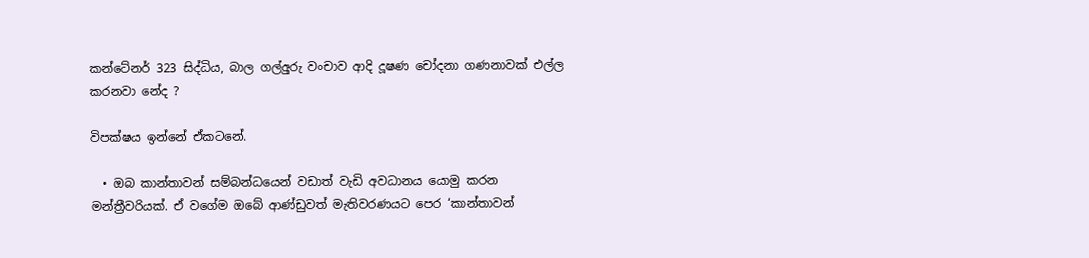කන්ටේනර් 323 සිද්ධිය, බාල ගල්අුරු වංචාව ආදි දූෂණ චෝදනා ගණනාවක් එල්ල කරනවා නේද ?

විපක්ෂය ඉන්නේ ඒකටනේ.

  • ඔබ කාන්තාවන් සම්බන්ධයෙන් වඩාත් වැඩි අවධානය යොමු කරන මන්ත්‍රීවරියක්. ඒ වගේම ඔබේ ආණ්ඩුවත් මැතිවරණයට පෙර ‘කාන්තාවන්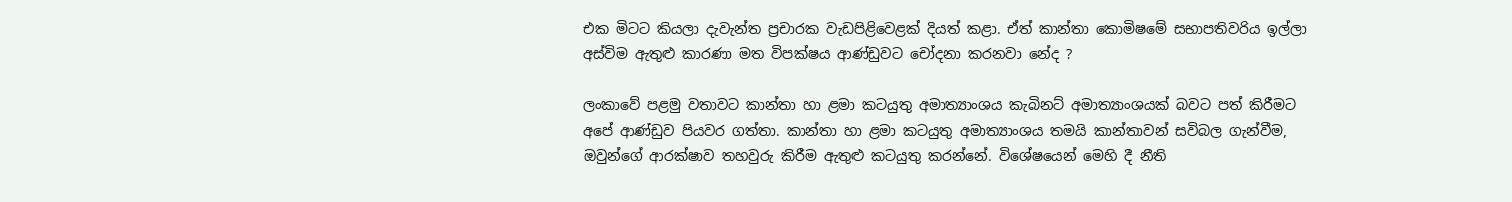එක මිටට කියලා දැවැන්ත ප්‍රචාරක වැඩපිළිවෙළක් දියත් කළා. ඒත් කාන්තා කොමිෂමේ සභාපතිවරිය ඉල්ලා අස්විම ඇතුළු කාරණා මත විපක්ෂය ආණ්ඩුවට චෝදනා කරනවා නේද ?

ලංකාවේ පළමු වතාවට කාන්තා හා ළමා කටයුතු අමාත්‍යාංශය කැබිනට් අමාත්‍යාංශයක් බවට පත් කිරීමට අපේ ආණ්ඩුව පියවර ගත්තා. කාන්තා හා ළමා කටයුතු අමාත්‍යාංශය තමයි කාන්තාවන් සවිබල ගැන්වීම, ඔවුන්ගේ ආරක්ෂාව තහවුරු කිරීම ඇතුළු කටයුතු කරන්නේ. විශේෂයෙන් මෙහි දී නීති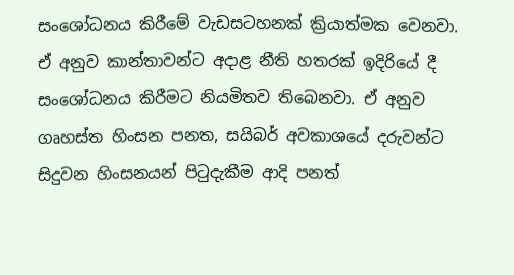සංශෝධනය කිරීමේ වැඩසටහනක් ක්‍රියාත්මක වෙනවා. ඒ අනුව කාන්තාවන්ට අදාළ නීති හතරක් ඉදිරියේ දී සංශෝධනය කිරීමට නියමිතව තිබෙනවා. ඒ අනුව ගෘහස්ත හිංසන පනත, සයිබර් අවකාශයේ දරුවන්ට සිදුවන හිංසනයන් පිටුදැකීම ආදි පනත්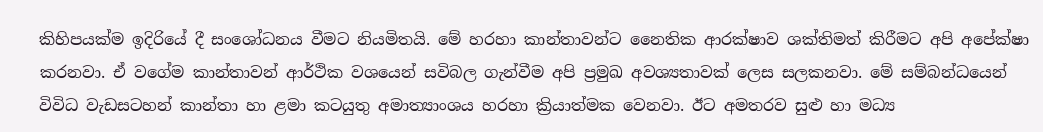කිහිපයක්ම ඉදිරියේ දී සංශෝධනය වීමට නියමිතයි. මේ හරහා කාන්තාවන්ට නෛතික ආරක්ෂාව ශක්තිමත් කිරීමට අපි අපේක්ෂා කරනවා. ඒ වගේම කාන්තාවන් ආර්ථික වශයෙන් සවිබල ගැන්වීම අපි ප්‍රමුඛ අවශ්‍යතාවක් ලෙස සලකනවා. මේ සම්බන්ධයෙන් විවිධ වැඩසටහන් කාන්තා හා ළමා කටයුතු අමාත්‍යාංශය හරහා ක්‍රියාත්මක වෙනවා. ඊට අමතරව සුළු හා මධ්‍ය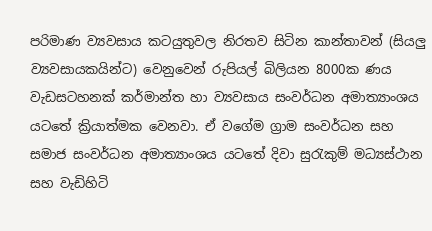පරිමාණ ව්‍යවසාය කටයුතුවල නිරතව සිටින කාන්තාවන් (සියලු ව්‍යවසායකයින්ට) වෙනුවෙන් රුපියල් බිලියන 8000ක ණය වැඩසටහනක් කර්මාන්ත හා ව්‍යවසාය සංවර්ධන අමාත්‍යාංශය යටතේ ක්‍රියාත්මක වෙනවා. ඒ වගේම ග්‍රාම සංවර්ධන සහ සමාජ සංවර්ධන අමාත්‍යාංශය යටතේ දිවා සුරැකුම් මධ්‍යස්ථාන සහ වැඩිහිටි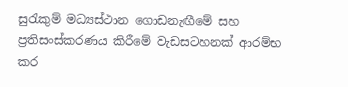සුරැකුම් මධ්‍යස්ථාන ගොඩනැඟීමේ සහ ප්‍රතිසංස්කරණය කිරීමේ වැඩසටහනක් ආරම්භ කර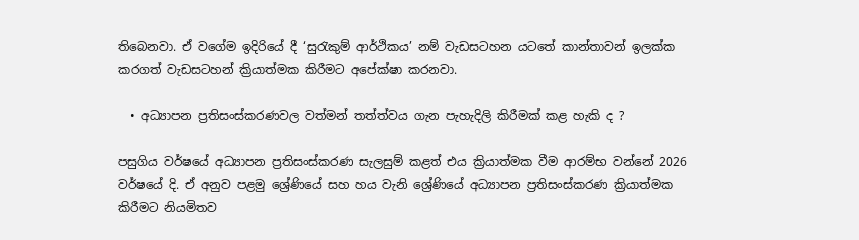තිබෙනවා. ඒ වගේම ඉදිරියේ දී ‘සුරැකුම් ආර්ථිකය’ නම් වැඩසටහන යටතේ කාන්තාවන් ඉලක්ක කරගත් වැඩසටහන් ක්‍රියාත්මක කිරීමට අපේක්ෂා කරනවා.

  • අධ්‍යාපන ප්‍රතිසංස්කරණවල වත්මන් තත්ත්වය ගැන පැහැදිලි කිරීමක් කළ හැකි ද ?

පසුගිය වර්ෂයේ අධ්‍යාපන ප්‍රතිසංස්කරණ සැලසුම් කළත් එය ක්‍රියාත්මක වීම ආරම්භ වන්නේ 2026 වර්ෂයේ දි. ඒ අනුව පළමු ශ්‍රේණියේ සහ හය වැනි ශ්‍රේණියේ අධ්‍යාපන ප්‍රතිසංස්කරණ ක්‍රියාත්මක කිරීමට නියමිතව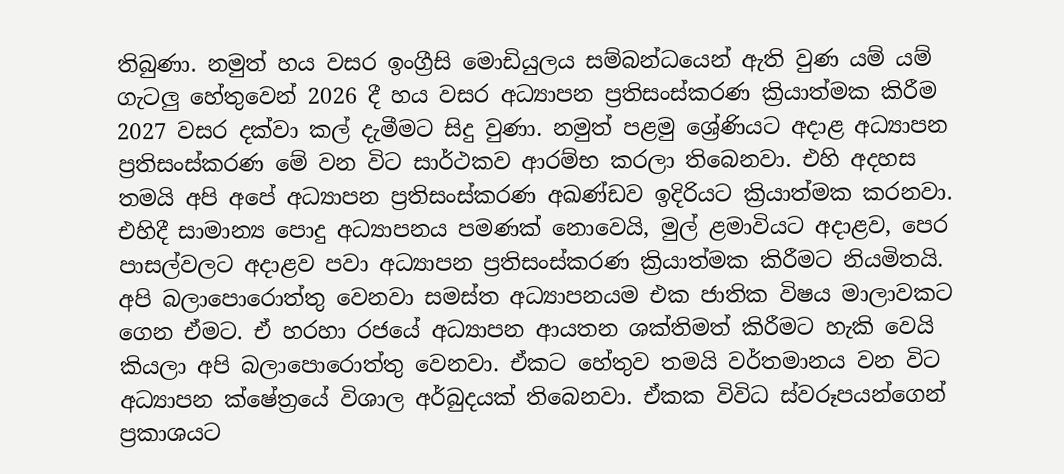තිබුණා. නමුත් හය වසර ඉංග්‍රීසි මොඩියුලය සම්බන්ධයෙන් ඇති වුණ යම් යම් ගැටලු හේතුවෙන් 2026 දී හය වසර අධ්‍යාපන ප්‍රතිසංස්කරණ ක්‍රියාත්මක කිරීම 2027 වසර දක්වා කල් දැමීමට සිදු වුණා. නමුත් පළමු ශ්‍රේණියට අදාළ අධ්‍යාපන ප්‍රතිසංස්කරණ මේ වන විට සාර්ථකව ආරම්භ කරලා තිබෙනවා. එහි අදහස තමයි අපි අපේ අධ්‍යාපන ප්‍රතිසංස්කරණ අඛණ්ඩව ඉදිරියට ක්‍රියාත්මක කරනවා. එහිදී සාමාන්‍ය පොදු අධ්‍යාපනය පමණක් නොවෙයි, මුල් ළමාවියට අදාළව, පෙර පාසල්වලට අදාළව පවා අධ්‍යාපන ප්‍රතිසංස්කරණ ක්‍රියාත්මක කිරීමට නියමිතයි. අපි බලාපොරොත්තු වෙනවා සමස්ත අධ්‍යාපනයම එක ජාතික විෂය මාලාවකට ගෙන ඒමට. ඒ හරහා රජයේ අධ්‍යාපන ආයතන ශක්තිමත් කිරීමට හැකි වෙයි කියලා අපි බලාපොරොත්තු වෙනවා. ඒකට හේතුව තමයි වර්තමානය වන විට අධ්‍යාපන ක්ෂේත්‍රයේ විශාල අර්බුදයක් තිබෙනවා. ඒකක විවිධ ස්වරූපයන්ගෙන් ප්‍රකාශයට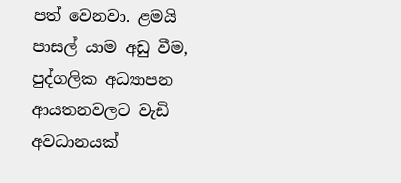පත් වෙනවා. ළමයි පාසල් යාම අඩු වීම, පුද්ගලික අධ්‍යාපන ආයතනවලට වැඩි අවධානයක්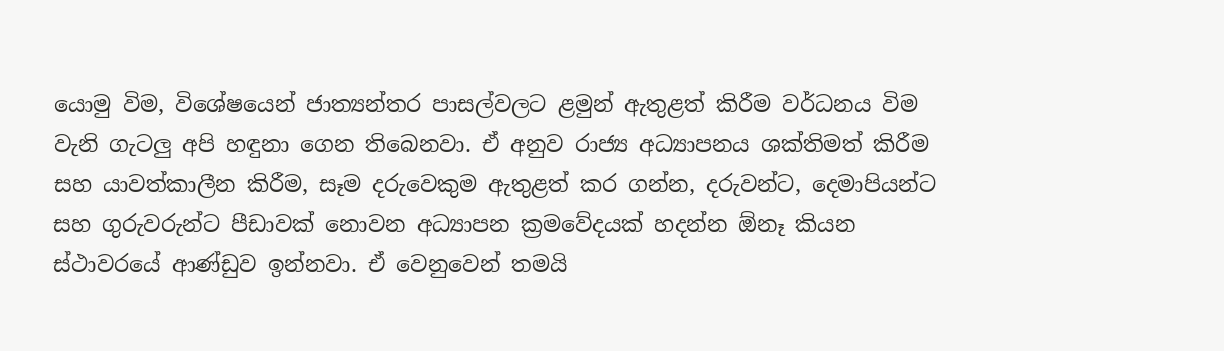යොමු විම, විශේෂයෙන් ජාත්‍යන්තර පාසල්වලට ළමුන් ඇතුළත් කිරීම වර්ධනය විම වැනි ගැටලු අපි හඳුනා ගෙන තිබෙනවා. ඒ අනුව රාජ්‍ය අධ්‍යාපනය ශක්තිමත් කිරීම සහ යාවත්කාලීන කිරීම, සෑම දරුවෙකුම ඇතුළත් කර ගන්න, දරුවන්ට, දෙමාපියන්ට සහ ගුරුවරුන්ට පීඩාවක් නොවන අධ්‍යාපන ක්‍රමවේදයක් හදන්න ඕනෑ කියන ස්ථාවරයේ ආණ්ඩුව ඉන්නවා. ඒ වෙනුවෙන් තමයි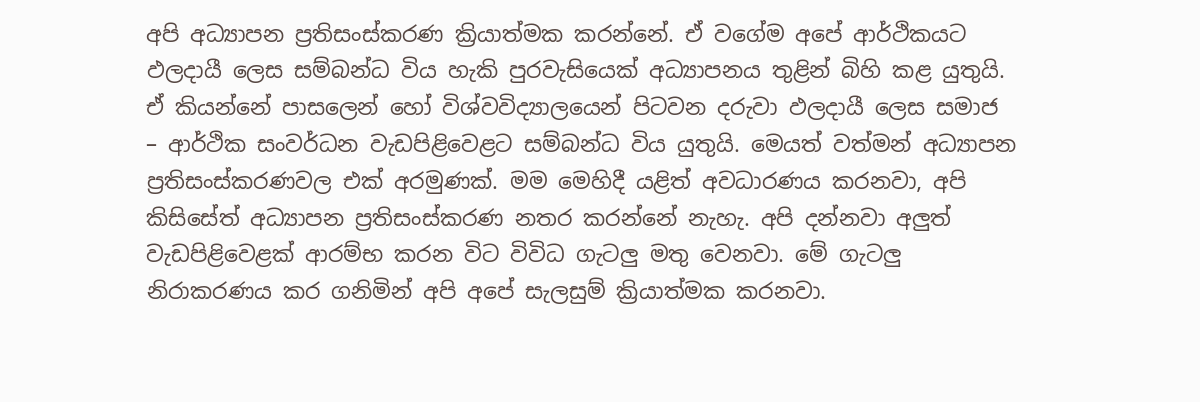අපි අධ්‍යාපන ප්‍රතිසංස්කරණ ක්‍රියාත්මක කරන්නේ. ඒ වගේම අපේ ආර්ථිකයට ඵලදායී ලෙස සම්බන්ධ විය හැකි පුරවැසියෙක් අධ්‍යාපනය තුළින් බිහි කළ යුතුයි. ඒ කියන්නේ පාසලෙන් හෝ විශ්වවිද්‍යාලයෙන් පිටවන දරුවා ඵලදායී ලෙස සමාජ – ආර්ථික සංවර්ධන වැඩපිළිවෙළට සම්බන්ධ විය යුතුයි. මෙයත් වත්මන් අධ්‍යාපන ප්‍රතිසංස්කරණවල එක් අරමුණක්. මම මෙහිදී යළිත් අවධාරණය කරනවා, අපි කිසිසේත් අධ්‍යාපන ප්‍රතිසංස්කරණ නතර කරන්නේ නැහැ. අපි දන්නවා අලුත් වැඩපිළිවෙළක් ආරම්භ කරන විට විවිධ ගැටලු මතු වෙනවා. මේ ගැටලු නිරාකරණය කර ගනිමින් අපි අපේ සැලසුම් ක්‍රියාත්මක කරනවා.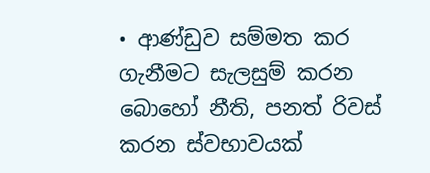• ආණ්ඩුව සම්මත කර ගැනීමට සැලසුම් කරන බොහෝ නීති, පනත් රිවස් කරන ස්වභාවයක්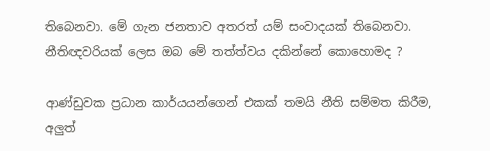තිබෙනවා. මේ ගැන ජනතාව අතරත් යම් සංවාදයක් තිබෙනවා. නීතිඥවරියක් ලෙස ඔබ මේ තත්ත්වය දකින්නේ කොහොමද ?

ආණ්ඩුවක ප්‍රධාන කාර්යයන්ගෙන් එකක් තමයි නීති සම්මත කිරීම, අලුත්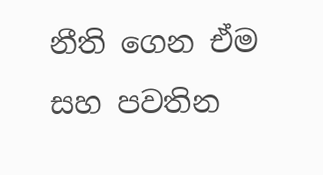නීති ගෙන ඒම සහ පවතින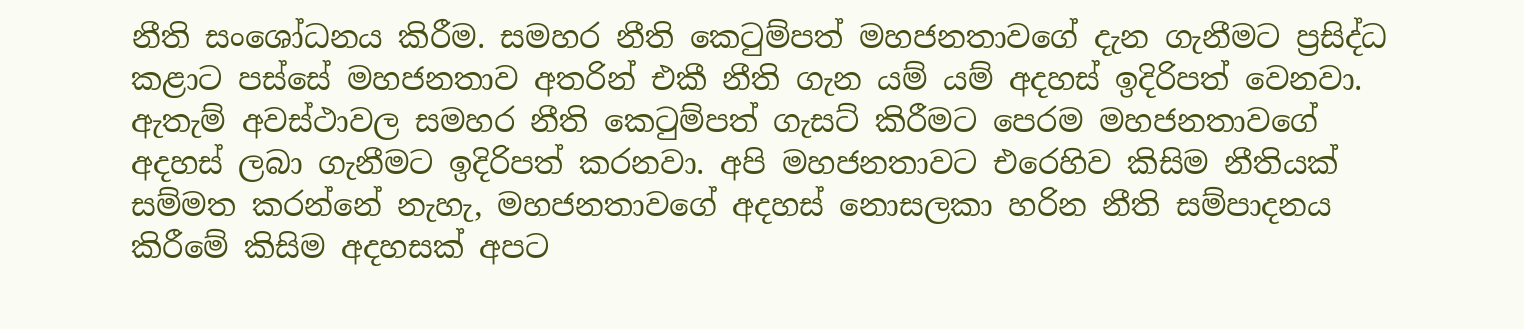නීති සංශෝධනය කිරීම. සමහර නීති කෙටුම්පත් මහජනතාවගේ දැන ගැනීමට ප්‍රසිද්ධ කළාට පස්සේ මහජනතාව අතරින් එකී නීති ගැන යම් යම් අදහස් ඉදිරිපත් වෙනවා. ඇතැම් අවස්ථාවල සමහර නීති කෙටුම්පත් ගැසට් කිරීමට පෙරම මහජනතාවගේ අදහස් ලබා ගැනීමට ඉදිරිපත් කරනවා. අපි මහජනතාවට එරෙහිව කිසිම නීතියක් සම්මත කරන්නේ නැහැ, මහජනතාවගේ අදහස් නොසලකා හරින නීති සම්පාදනය කිරීමේ කිසිම අදහසක් අපට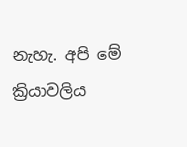නැහැ. අපි මේ ක්‍රියාවලිය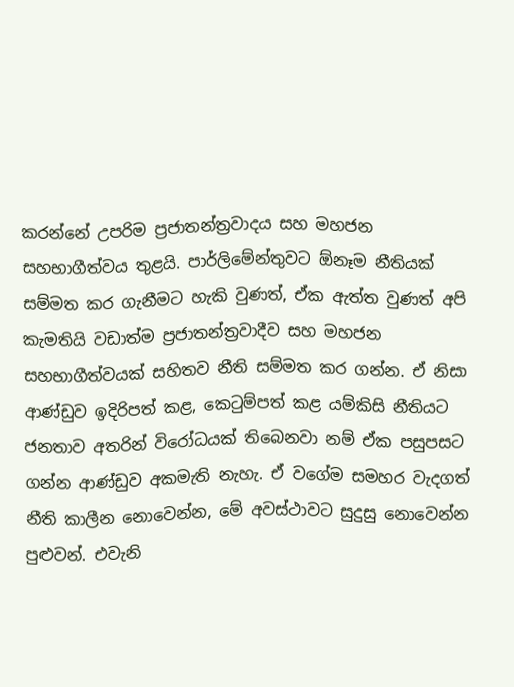කරන්නේ උපරිම ප්‍රජාතන්ත්‍රවාදය සහ මහජන සහභාගීත්වය තුළයි. පාර්ලිමේන්තුවට ඕනෑම නීතියක් සම්මත කර ගැනීමට හැකි වුණත්, ඒක ඇත්ත වුණත් අපි කැමතියි වඩාත්ම ප්‍රජාතන්ත්‍රවාදීව සහ මහජන සහභාගීත්වයක් සහිතව නීති සම්මත කර ගන්න. ඒ නිසා ආණ්ඩුව ඉදිරිපත් කළ, කෙටුම්පත් කළ යම්කිසි නීතියට ජනතාව අතරින් විරෝධයක් තිබෙනවා නම් ඒක පසුපසට ගන්න ආණ්ඩුව අකමැති නැහැ. ඒ වගේම සමහර වැදගත් නීති කාලීන නොවෙන්න, මේ අවස්ථාවට සුදුසු නොවෙන්න පුළුවන්. එවැනි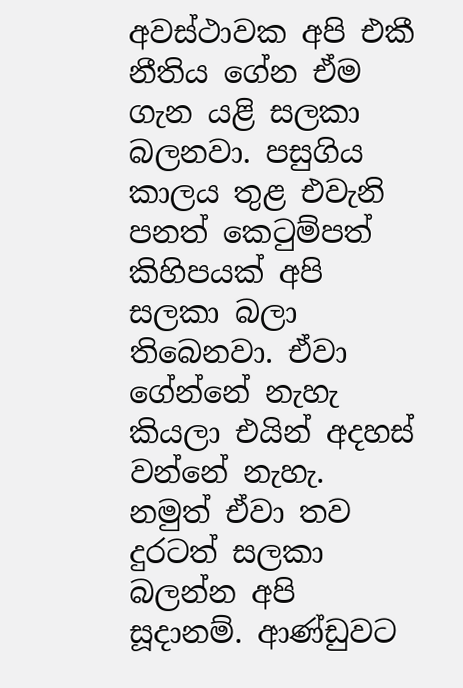අවස්ථාවක අපි එකී නීතිය ගේන ඒම ගැන යළි සලකා බලනවා. පසුගිය කාලය තුළ එවැනි පනත් කෙටුම්පත් කිහිපයක් අපි සලකා බලා තිබෙනවා. ඒවා ගේන්නේ නැහැ කියලා එයින් අදහස් වන්නේ නැහැ. නමුත් ඒවා තව දුරටත් සලකා බලන්න අපි සූදානම්. ආණ්ඩුවට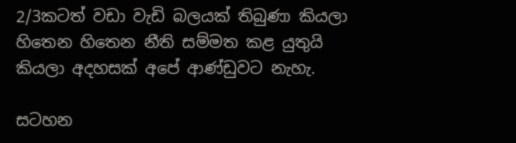2/3කටත් වඩා වැඩි බලයක් තිබුණා කියලා හිතෙන හිතෙන නීති සම්මත කළ යුතුයි කියලා අදහසක් අපේ ආණ්ඩුවට නැහැ.

සටහන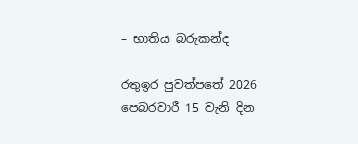– භාතිය බරුකන්ද

රතුඉර පුවත්පතේ 2026 පෙබරවාරී 15 වැනි දින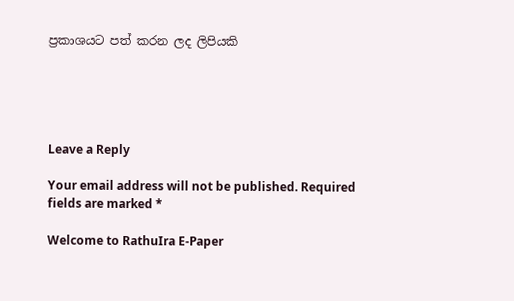ප්‍රකාශයට පත් කරන ලද ලිපියකි





Leave a Reply

Your email address will not be published. Required fields are marked *

Welcome to RathuIra E-Paper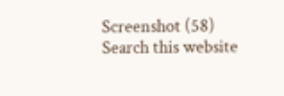Screenshot (58)
Search this website